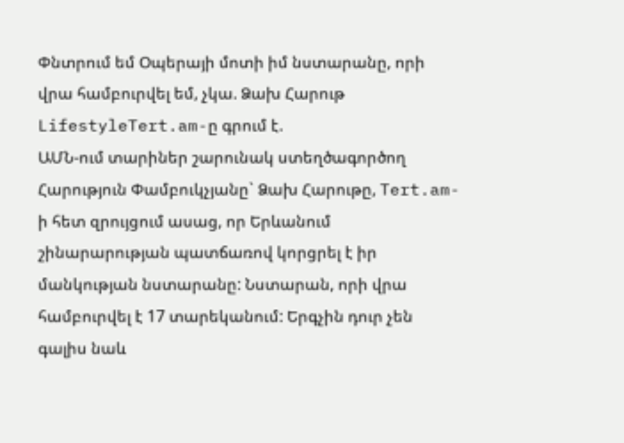Փնտրում եմ Օպերայի մոտի իմ նստարանը, որի վրա համբուրվել եմ, չկա. Ձախ Հարութ
LifestyleTert.am-ը գրում է.
ԱՄՆ-ում տարիներ շարունակ ստեղծագործող Հարություն Փամբուկչյանը` Ձախ Հարութը, Tert.am-ի հետ զրույցում ասաց, որ Երևանում շինարարության պատճառով կորցրել է իր մանկության նստարանը: Նստարան, որի վրա համբուրվել է 17 տարեկանում: Երգչին դուր չեն գալիս նաև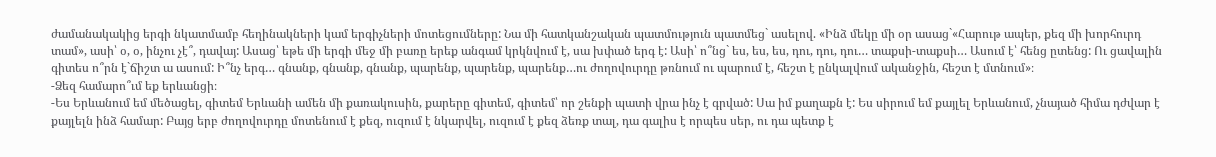ժամանակակից երգի նկատմամբ հեղինակների կամ երգիչների մոտեցումները: Նա մի հատկանշական պատմություն պատմեց` ասելով. «Ինձ մեկը մի օր ասաց`«Հարութ ապեր, քեզ մի խորհուրդ տամ», ասի՝ օ, օ, ինչու չէ՞, դավայ: Ասաց՝ եթե մի երգի մեջ մի բառը երեք անգամ կրկնվում է, սա խփած երգ է: Ասի՝ ո՞նց` ես, ես, ես, դու, դու, դու… տաքսի-տաքսի… Ասում է՝ հենց ըտենց: Ու ցավալին գիտես ո՞րն է`ճիշտ ա ասում: Ի՞նչ երգ… գնանք, գնանք, գնանք, պարենք, պարենք, պարենք…ու ժողովուրդը թռնում ու պարում է, հեշտ է ընկալվում ականջին, հեշտ է մտնում»։
-Ձեզ համարո՞ւմ եք երևանցի։
-Ես Երևանում եմ մեծացել, գիտեմ Երևանի ամեն մի քառակուսին, քարերը գիտեմ, գիտեմ՝ որ շենքի պատի վրա ինչ է գրված: Սա իմ քաղաքն է: Ես սիրում եմ քայլել Երևանում, չնայած հիմա դժվար է քայլելն ինձ համար: Բայց երբ ժողովուրդը մոտենում է քեզ, ուզում է նկարվել, ուզում է քեզ ձեռք տալ, դա գալիս է որպես սեր, ու դա պետք է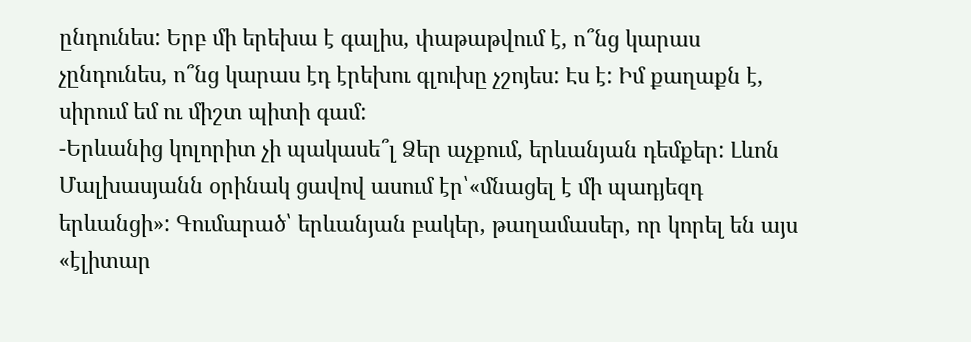ընդունես: Երբ մի երեխա է գալիս, փաթաթվում է, ո՞նց կարաս չընդունես, ո՞նց կարաս էդ էրեխու գլուխը չշոյես: Էս է: Իմ քաղաքն է, սիրում եմ ու միշտ պիտի գամ:
-Երևանից կոլորիտ չի պակասե՞լ Ձեր աչքում, երևանյան դեմքեր: Լևոն Մալխասյանն օրինակ ցավով ասում էր՝«մնացել է մի պադյեզդ երևանցի»: Գումարած՝ երևանյան բակեր, թաղամասեր, որ կորել են այս «էլիտար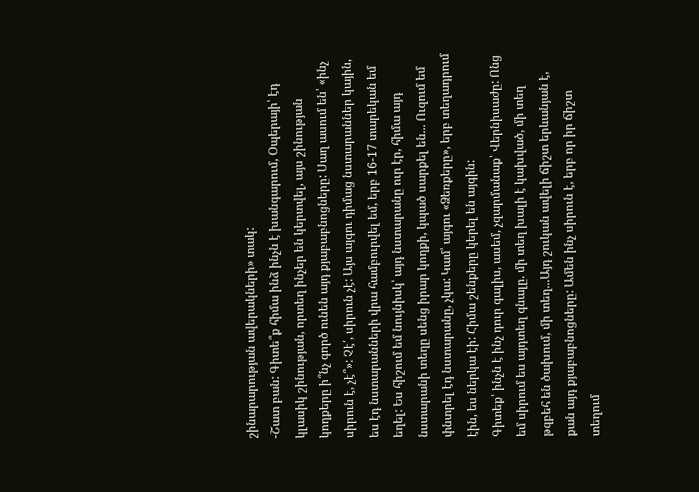շինարարության ավերակների» տակ:
-Շատ բան: Գիտե՞ք հիմա ինձ ինչն է խանգարում, Օպերայի՝ էդ կլասիկ շինության, որտեղ ինչեր են կերտվել, այս շինության կողքերը ի՞նչ գործ ունեն այդ քյաբաբնոցները: Սաղ ասում են՝ «ինչ սիրուն է, չէ՞»: Չէ՛, սիրուն չէ: Այս այգու դիմաց նստարաններ կային, ես էդ նստարանների վրա համբուրվել եմ, երբ 16-17 տարեկան եմ եղել: Ես հիշում եմ նույնիսկ՝ այդ նստարանը ուր էր, հիմա այդ նստարանի տեղը սենց իրար կողքի, կպած սարքել են... Ուզում եմ փնտրել էդ նստարանը, չկա: Կամ՝ այգու «Ձեռքերը», երբ տեղադրում էին, ես ներկա էի: Հիմա շենքերը կերել են այգին:
Գիտեք՝ ինչն է ինչ դուր գալիս, ասեմ, չզարմանաք՝ Վերնիսաժը: Ոնց եմ սիրում ես այդտեղ գնալը. մի տեղ խալի է կախված, մի տեղ թզբեհ են ծախում, մի տեղ...Այդ շուկան ավելի ճիշտ երևանյան է, քան այդ քյաբաբնոցները: Ամեն ինչ սիրուն է, երբ որ իր ճիշտ տեղում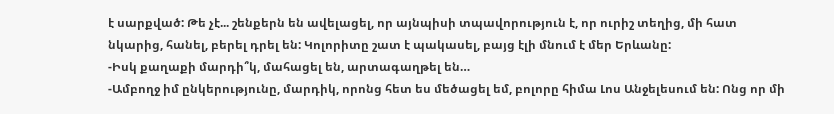է սարքված: Թե չէ... շենքերն են ավելացել, որ այնպիսի տպավորություն է, որ ուրիշ տեղից, մի հատ նկարից, հանել, բերել դրել են: Կոլորիտը շատ է պակասել, բայց էլի մնում է մեր Երևանը:
-Իսկ քաղաքի մարդի՞կ, մահացել են, արտագաղթել են…
-Ամբողջ իմ ընկերությունը, մարդիկ, որոնց հետ ես մեծացել եմ, բոլորը հիմա Լոս Անջելեսում են: Ոնց որ մի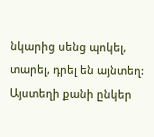նկարից սենց պոկել, տարել, դրել են այնտեղ: Այստեղի քանի ընկեր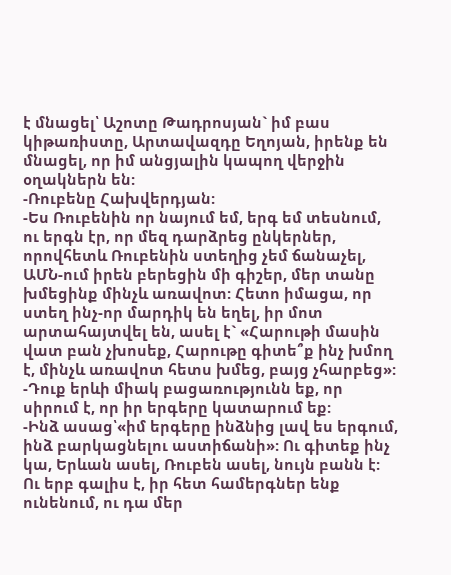է մնացել՝ Աշոտը Թադրոսյան` իմ բաս կիթառիստը, Արտավազդը Եղոյան, իրենք են մնացել, որ իմ անցյալին կապող վերջին օղակներն են:
-Ռուբենը Հախվերդյան:
-Ես Ռուբենին որ նայում եմ, երգ եմ տեսնում, ու երգն էր, որ մեզ դարձրեց ընկերներ, որովհետև Ռուբենին ստեղից չեմ ճանաչել, ԱՄՆ-ում իրեն բերեցին մի գիշեր, մեր տանը խմեցինք մինչև առավոտ: Հետո իմացա, որ ստեղ ինչ-որ մարդիկ են եղել, իր մոտ արտահայտվել են, ասել է` «Հարութի մասին վատ բան չխոսեք, Հարութը գիտե՞ք ինչ խմող է, մինչև առավոտ հետս խմեց, բայց չհարբեց»:
-Դուք երևի միակ բացառությունն եք, որ սիրում է, որ իր երգերը կատարում եք:
-Ինձ ասաց՝«իմ երգերը ինձնից լավ ես երգում, ինձ բարկացնելու աստիճանի»: Ու գիտեք ինչ կա, Երևան ասել, Ռուբեն ասել, նույն բանն է: Ու երբ գալիս է, իր հետ համերգներ ենք ունենում, ու դա մեր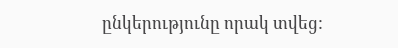ընկերությունը որակ տվեց: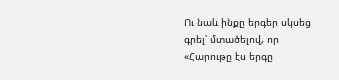Ու նաև ինքը երգեր սկսեց գրել՝ մտածելով, որ «Հարութը էս երգը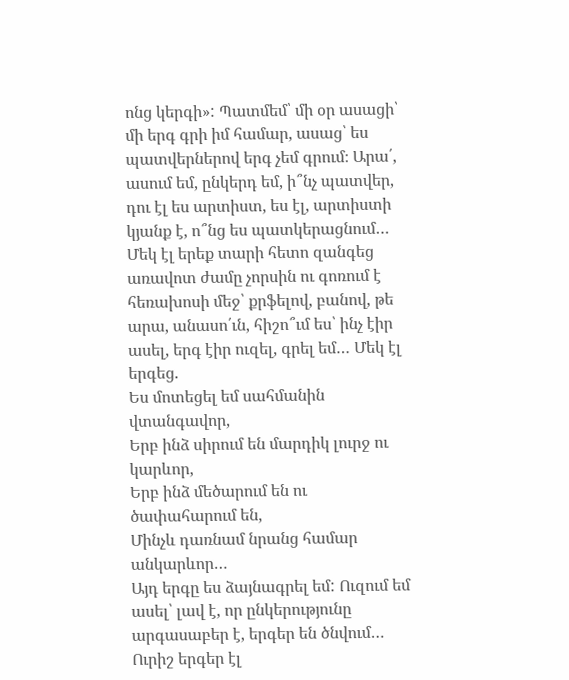ոնց կերգի»: Պատմեմ՝ մի օր ասացի՝ մի երգ գրի իմ համար, ասաց՝ ես պատվերներով երգ չեմ գրում։ Արա՛, ասում եմ, ընկերդ եմ, ի՞նչ պատվեր, դու էլ ես արտիստ, ես էլ, արտիստի կյանք է, ո՞նց ես պատկերացնում… Մեկ էլ երեք տարի հետո զանգեց առավոտ ժամը չորսին ու գոռում է հեռախոսի մեջ՝ քրֆելով, բանով, թե արա, անասո՛ւն, հիշո՞ւմ ես՝ ինչ էիր ասել, երգ էիր ուզել, գրել եմ… Մեկ էլ երգեց.
Ես մոտեցել եմ սահմանին վտանգավոր,
Երբ ինձ սիրում են մարդիկ լուրջ ու կարևոր,
Երբ ինձ մեծարում են ու ծափահարում են,
Մինչև դառնամ նրանց համար անկարևոր…
Այդ երգը ես ձայնագրել եմ: Ուզում եմ ասել՝ լավ է, որ ընկերությունը արգասաբեր է, երգեր են ծնվում… Ուրիշ երգեր էլ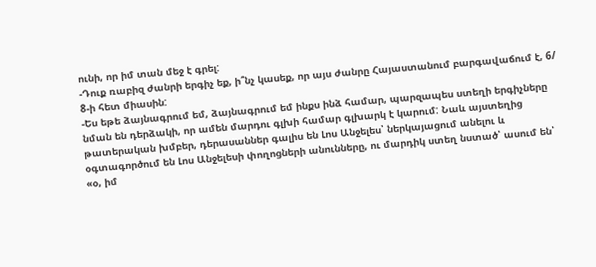ունի, որ իմ տան մեջ է գրել:
-Դուք ռաբիզ ժանրի երգիչ եք, ի՞նչ կասեք, որ այս ժանրը Հայաստանում բարգավաճում է, 6/ 8-ի հետ միասին:
-Ես եթե ձայնագրում եմ, ձայնագրում եմ ինքս ինձ համար, պարզապես ստեղի երգիչները նման են դերձակի, որ ամեն մարդու գլխի համար գլխարկ է կարում: Նաև այստեղից թատերական խմբեր, դերասաններ գալիս են Լոս Անջելես՝ ներկայացում անելու և օգտագործում են Լոս Անջելեսի փողոցների անունները, ու մարդիկ ստեղ նստած՝ ասում են՝ «օ, իմ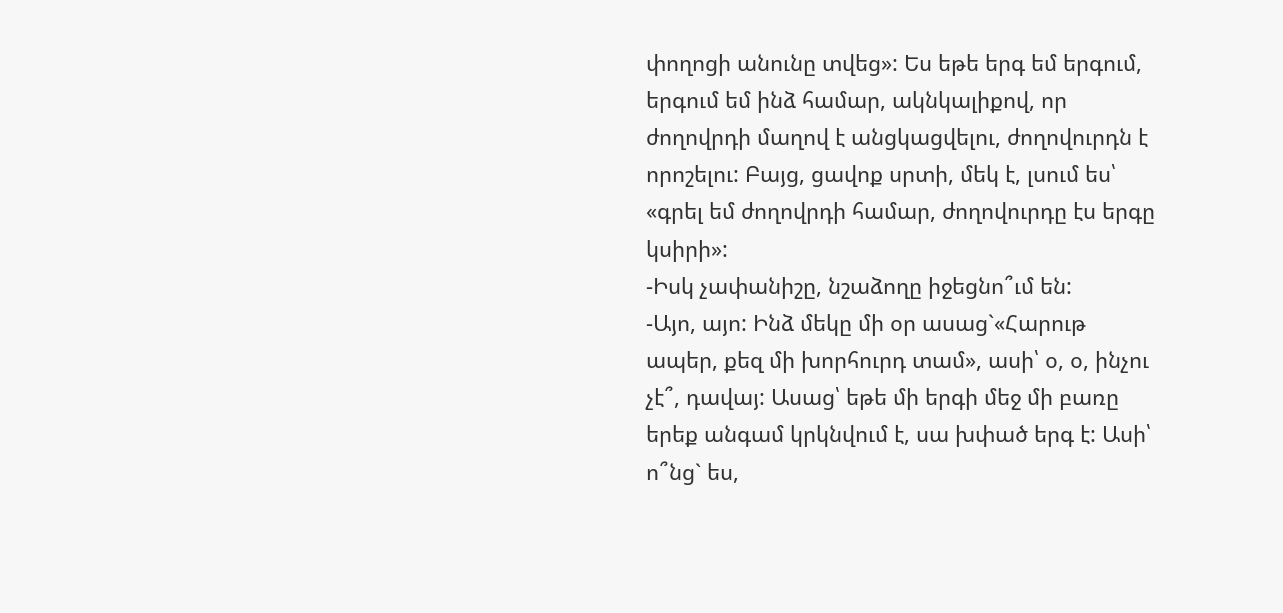փողոցի անունը տվեց»: Ես եթե երգ եմ երգում, երգում եմ ինձ համար, ակնկալիքով, որ ժողովրդի մաղով է անցկացվելու, ժողովուրդն է որոշելու: Բայց, ցավոք սրտի, մեկ է, լսում ես՝ «գրել եմ ժողովրդի համար, ժողովուրդը էս երգը կսիրի»:
-Իսկ չափանիշը, նշաձողը իջեցնո՞ւմ են:
-Այո, այո: Ինձ մեկը մի օր ասաց`«Հարութ ապեր, քեզ մի խորհուրդ տամ», ասի՝ օ, օ, ինչու չէ՞, դավայ: Ասաց՝ եթե մի երգի մեջ մի բառը երեք անգամ կրկնվում է, սա խփած երգ է: Ասի՝ ո՞նց` ես,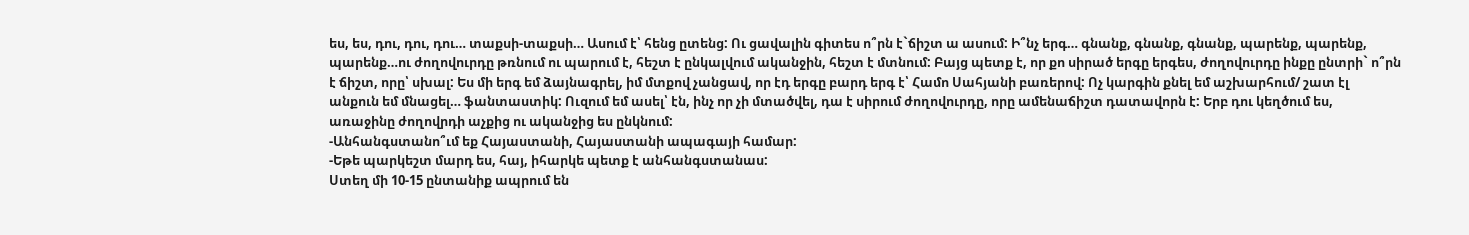ես, ես, դու, դու, դու… տաքսի-տաքսի… Ասում է՝ հենց ըտենց: Ու ցավալին գիտես ո՞րն է`ճիշտ ա ասում: Ի՞նչ երգ… գնանք, գնանք, գնանք, պարենք, պարենք, պարենք…ու ժողովուրդը թռնում ու պարում է, հեշտ է ընկալվում ականջին, հեշտ է մտնում: Բայց պետք է, որ քո սիրած երգը երգես, ժողովուրդը ինքը ընտրի` ո՞րն է ճիշտ, որը՝ սխալ: Ես մի երգ եմ ձայնագրել, իմ մտքով չանցավ, որ էդ երգը բարդ երգ է՝ Համո Սահյանի բառերով: Ոչ կարգին քնել եմ աշխարհում/ շատ էլ անքուն եմ մնացել… ֆանտաստիկ: Ուզում եմ ասել՝ էն, ինչ որ չի մտածվել, դա է սիրում ժողովուրդը, որը ամենաճիշտ դատավորն է: Երբ դու կեղծում ես, առաջինը ժողովրդի աչքից ու ականջից ես ընկնում:
-Անհանգստանո՞ւմ եք Հայաստանի, Հայաստանի ապագայի համար:
-Եթե պարկեշտ մարդ ես, հայ, իհարկե պետք է անհանգստանաս:
Ստեղ մի 10-15 ընտանիք ապրում են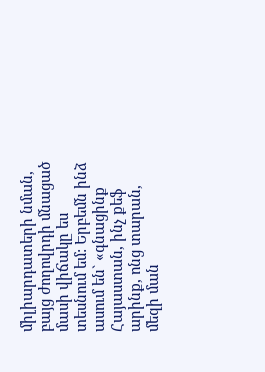միլիարդատերի նման, բայց ժողովրդի մնացած մասի վիճակը ես տեսնում եմ: Երբեմն ինձ ասում են` «գնացինք Հայաստան, ինչ քեֆ արինք, ոնց տարան, մեզի ման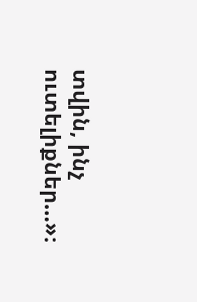տվին, ինչ ուտելիքներ…»։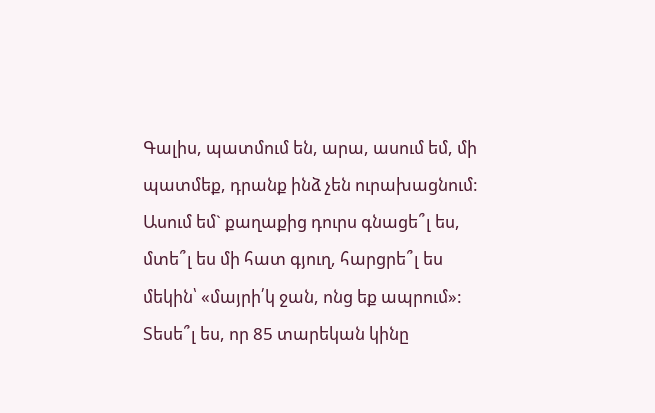Գալիս, պատմում են, արա, ասում եմ, մի պատմեք, դրանք ինձ չեն ուրախացնում: Ասում եմ` քաղաքից դուրս գնացե՞լ ես, մտե՞լ ես մի հատ գյուղ, հարցրե՞լ ես մեկին՝ «մայրի՛կ ջան, ոնց եք ապրում»: Տեսե՞լ ես, որ 85 տարեկան կինը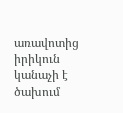առավոտից իրիկուն կանաչի է ծախում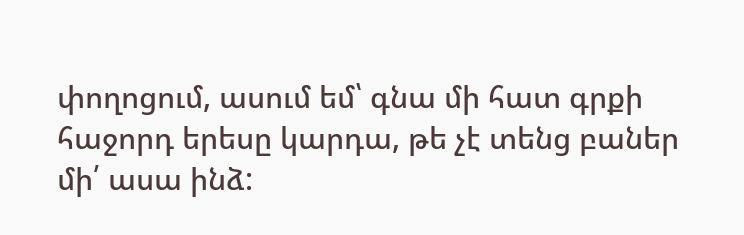փողոցում, ասում եմ՝ գնա մի հատ գրքի հաջորդ երեսը կարդա, թե չէ տենց բաներ մի՛ ասա ինձ: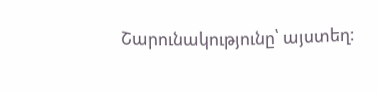Շարունակությունը՝ այստեղ: